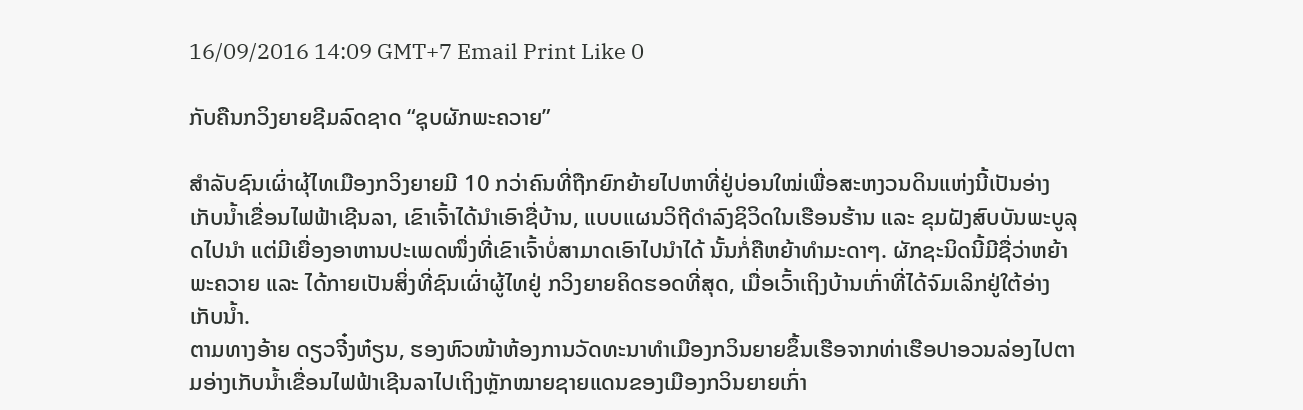16/09/2016 14:09 GMT+7 Email Print Like 0

ກັບຄືນກວິງຍາຍຊີມລົດຊາດ “ຊຸບຜັກພະຄວາຍ”

ສຳລັບຊົນເຜົ່າຜຸ້ໄທເມືອງກວິງຍາຍມີ 10 ກວ່າຄົນທີ່ຖືກຍົກຍ້າຍໄປຫາທີ່ຢູ່ບ່ອນໃໝ່ເພື່ອສະຫງວນດິນແຫ່ງນີ້ເປັນອ່າງເກັບນ້ຳເຂື່ອນໄຟຟ້າເຊີນລາ, ເຂົາເຈົ້າໄດ້ນຳເອົາຊື່ບ້ານ, ແບບແຜນວິຖີດຳລົງຊິວິດໃນເຮືອນຮ້ານ ແລະ ຂຸມຝັງສົບບັນພະບູລຸດໄປນຳ ແຕ່ມີເຍື່ອງອາຫານປະເພດໜຶ່ງທີ່ເຂົາເຈົ້າບໍ່ສາມາດເອົາໄປນຳໄດ້ ນັ້ນກໍ່ຄືຫຍ້າທຳມະດາໆ. ຜັກຊະນິດນີ້ມີຊື່ວ່າຫຍ້າພະຄວາຍ ແລະ ໄດ້ກາຍເປັນສິ່ງທີ່ຊົນເຜົ່າຜູ້ໄທຢູ່ ກວິງຍາຍຄິດຮອດທີ່ສຸດ, ເມື່ອເວົ້າເຖິງບ້ານເກົ່າທີ່ໄດ້ຈົມເລິກຢູ່ໃຕ້ອ່າງເກັບນ້ຳ.
ຕາມທາງອ້າຍ ດຽວຈີ໋ງຫ໋ຽນ, ຮອງຫົວໜ້າຫ້ອງການວັດທະນາທຳເມືອງກວິນຍາຍຂຶ້ນເຮືອຈາກທ່າເຮືອປາອວນລ່ອງໄປຕາມອ່າງເກັບນໍ້າເຂື່ອນໄຟຟ້າເຊີນລາໄປເຖິງຫຼັກໝາຍຊາຍແດນຂອງເມືອງກວິນຍາຍເກົ່າ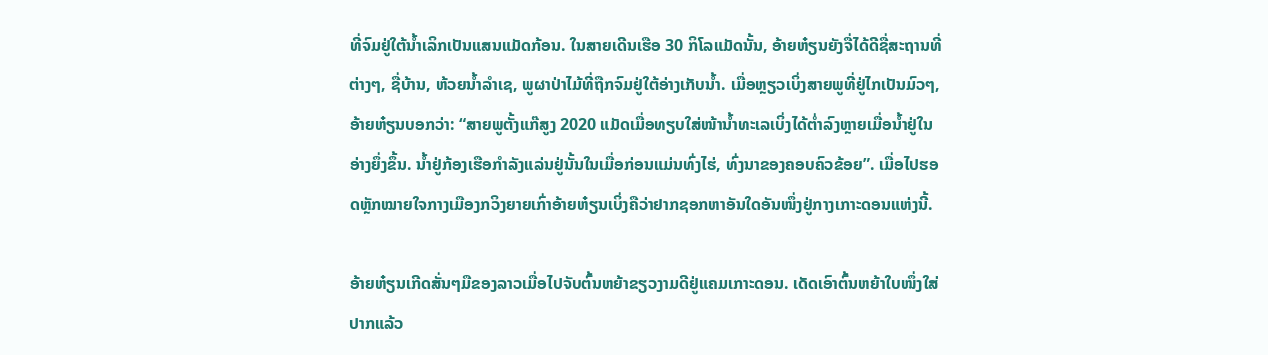ທີ່ຈົມຢູ່ໃຕ້ນໍ້າເລິກເປັນແສນແມັດກ້ອນ. ໃນສາຍເດີນເຮືອ 30 ກິໂລແມັດນັ້ນ, ອ້າຍຫ໋ຽນຍັງຈື່ໄດ້ດີຊື່ສະຖານທີ່ຕ່າງໆ, ຊື່ບ້ານ, ຫ້ວຍນໍ້າລຳເຊ, ພູຜາປ່າໄມ້ທີ່ຖືກຈົມຢູ່ໃຕ້ອ່າງເກັບນໍ້າ. ເມື່ອຫຼຽວເບິ່ງສາຍພູທີ່ຢູ່ໄກເປັນມົວໆ, ອ້າຍຫ໋ຽນບອກວ່າ: “ສາຍພູຕັ້ງແກ໊ສູງ 2020 ແມັດເມື່ອທຽບໃສ່ໜ້ານໍ້າທະເລເບິ່ງໄດ້ຕໍ່າລົງຫຼາຍເມື່ອນໍ້າຢູ່ໃນອ່າງຍຶ່ງຂຶ້ນ. ນ້ຳຢູ່ກ້ອງເຮືອກຳລັງແລ່ນຢູ່ນັ້ນໃນເມື່ອກ່ອນແມ່ນທົ່ງໄຮ່, ທົ່ງນາຂອງຄອບຄົວຂ້ອຍ”. ເມື່ອໄປຮອດຫຼັກໝາຍໃຈກາງເມືອງກວິງຍາຍເກົ່າອ້າຍຫ໋ຽນເບິ່ງຄືວ່າຢາກຊອກຫາອັນໃດອັນໜຶ່ງຢູ່ກາງເກາະດອນແຫ່ງນີ້.

ອ້າຍຫ໋ຽນເກີດສັ່ນໆມືຂອງລາວເມື່ອໄປຈັບຕົ້ນຫຍ້າຂຽວງາມດີຢູ່ແຄມເກາະດອນ. ເດັດເອົາຕົ້ນຫຍ້າໃບໜຶ່ງໃສ່ປາກແລ້ວ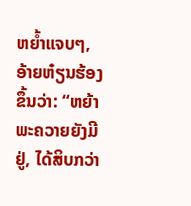ຫຍໍ້າແຈບໆ, ອ້າຍຫ໋ຽນຮ້ອງຂຶ້ນວ່າ: “ຫຍ້າພະຄວາຍຍັງມີຢູ່, ໄດ້ສິບກວ່າ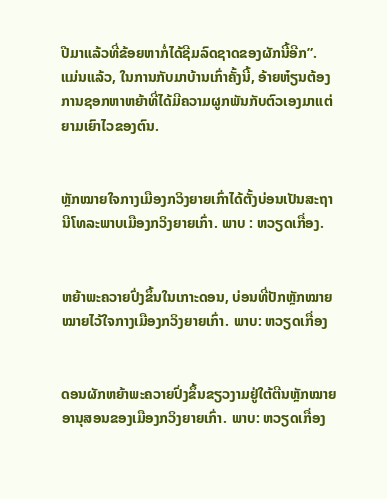ປີມາແລ້ວທີ່ຂ້ອຍຫາກໍ່ໄດ້ຊີມລົດຊາດຂອງຜັກນີ້ອີກ”.   ແມ່ນແລ້ວ, ໃນການກັບມາບ້ານເກົ່າຄັ້ງນີ້, ອ້າຍຫ໋ຽນຕ້ອງການຊອກຫາຫຍ້າທີ່ໄດ້ມີຄວາມຜູກພັນກັບຕົວເອງມາແຕ່ຍາມເຍົາໄວຂອງຕົນ.


ຫຼັກໝາຍໃຈກາງເມືອງກວິງຍາຍເກົ່າໄດ້ຕັ້ງບ່ອນເປັນສະຖານີໂທລະພາບເມືອງກວິງຍາຍເກົ່າ. ພາບ : ຫວຽດເກື່ອງ.


ຫຍ້າພະຄວາຍປົ່ງຂຶ້ນໃນເກາະດອນ, ບ່ອນທີ່ປັກຫຼັກໝາຍໝາຍໄວ້ໃຈກາງເມືອງກວິງຍາຍເກົ່າ. ພາບ: ຫວຽດເກື່ອງ


ດອນຜັກຫຍ້າພະຄວາຍປົ່ງຂຶ້ນຂຽວງາມຢູ່ໃຕ້ຕີນຫຼັກໝາຍອານຸສອນຂອງເມືອງກວິງຍາຍເກົ່າ. ພາບ: ຫວຽດເກື່ອງ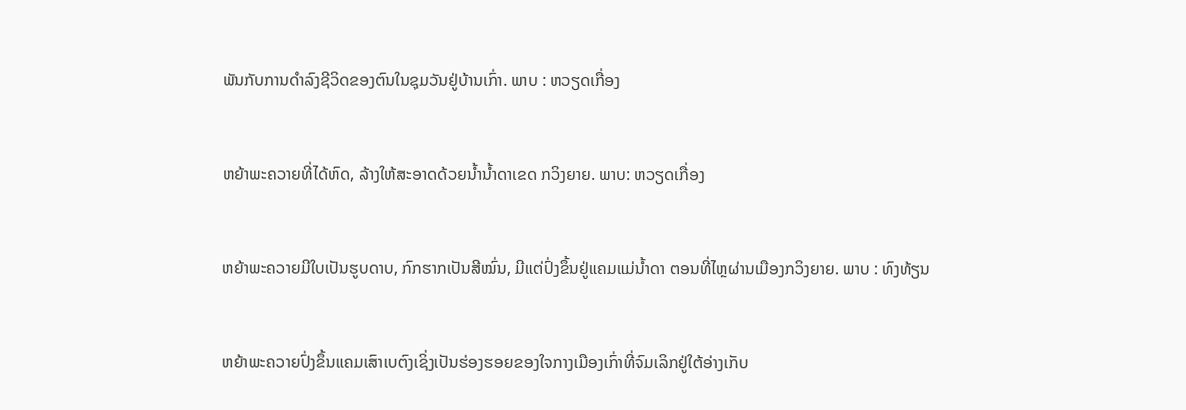ພັນກັບການດຳລົງຊີວິດຂອງຕົນໃນຊຸມວັນຢູ່ບ້ານເກົ່າ. ພາບ : ຫວຽດເກື່ອງ


ຫຍ້າພະຄວາຍທີ່ໄດ້ຫົດ, ລ້າງໃຫ້ສະອາດດ້ວຍນ້ຳນ້ຳດາເຂດ ກວິງຍາຍ. ພາບ: ຫວຽດເກື່ອງ


ຫຍ້າພະຄວາຍມີໃບເປັນຮູບດາບ, ກົກຮາກເປັນສີໝົ່ນ, ມີແຕ່ປົ່ງຂຶ້ນຢູ່ແຄມແມ່ນ້ຳດາ ຕອນທີ່ໄຫຼຜ່ານເມືອງກວິງຍາຍ. ພາບ : ທົງທ້ຽນ


ຫຍ້າພະຄວາຍປົ່ງຂຶ້ນແຄມເສົາເບຕົງເຊິ່ງເປັນຮ່ອງຮອຍຂອງໃຈກາງເມືອງເກົ່າທີ່ຈົມເລິກຢູ່ໃຕ້ອ່າງເກັບ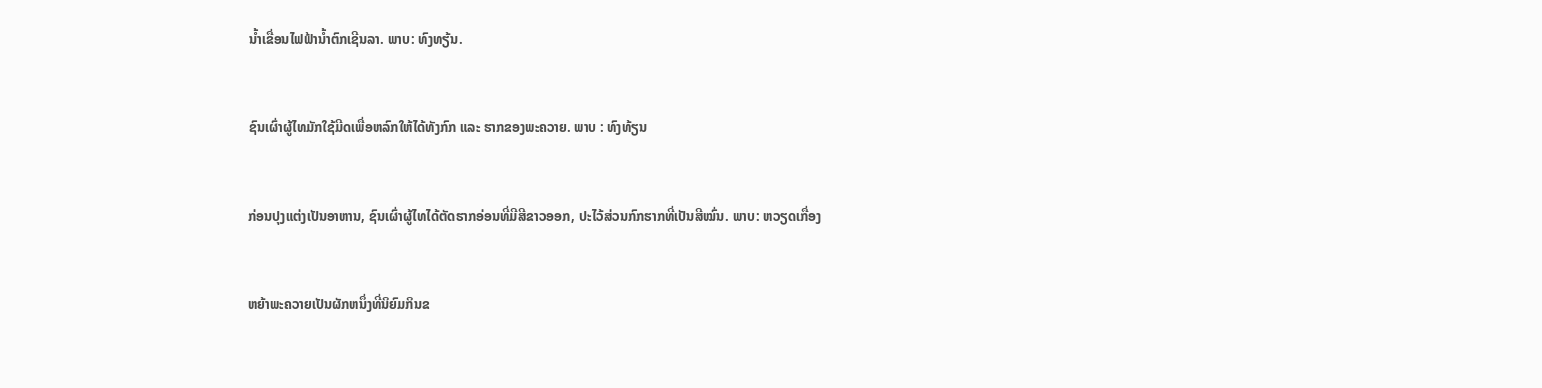ນ້ຳເຂື່ອນໄຟຟ້ານ້ຳຕົກເຊີນລາ. ພາບ: ທົງທຽ້ນ.


ຊົນເຜົ່າຜູ້ໄທມັກໃຊ້ມີດເພື່ອຫລົກໃຫ້ໄດ້ທັງກົກ ແລະ ຮາກຂອງພະຄວາຍ. ພາບ : ທົງທ້ຽນ


ກ່ອນປຸງແຕ່ງເປັນອາຫານ, ຊົນເຜົ່າຜູ້ໄທໄດ້ຕັດຮາກອ່ອນທີ່ມີສີຂາວອອກ, ປະໄວ້ສ່ວນກົກຮາກທີ່ເປັນສີໝົ່ນ. ພາບ: ຫວຽດເກື່ອງ


ຫຍ້າພະຄວາຍເປັນຜັກຫນຶ່ງທີ່ນິຍົມກິນຂ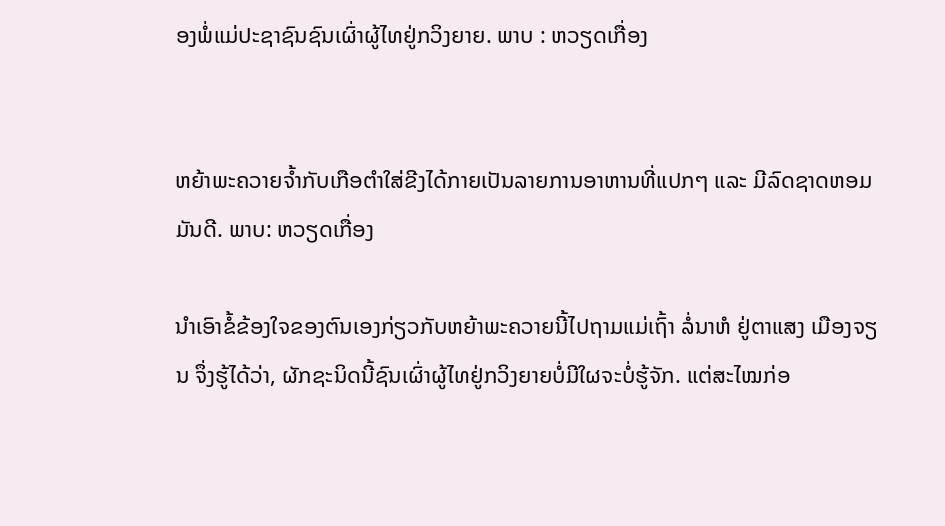ອງພໍ່ແມ່ປະຊາຊົນຊົນເຜົ່າຜູ້ໄທຢູ່ກວິງຍາຍ. ພາບ : ຫວຽດເກື່ອງ


ຫຍ້າພະຄວາຍຈ້ຳກັບເກືອຕຳໃສ່ຂີງໄດ້ກາຍເປັນລາຍການອາຫານທີ່ແປກໆ ແລະ ມີລົດຊາດຫອມມັນດີ. ພາບ: ຫວຽດເກື່ອງ

ນຳເອົາຂໍ້ຂ້ອງໃຈຂອງຕົນເອງກ່ຽວກັບຫຍ້າພະຄວາຍນີ້ໄປຖາມແມ່ເຖົ້າ ລໍ່ນາຫໍ ຢູ່ຕາແສງ ເມືອງຈຽນ ຈຶ່ງຮູ້ໄດ້ວ່າ, ຜັກຊະນິດນີ້ຊົນເຜົ່າຜູ້ໄທຢູ່ກວິງຍາຍບໍ່ມີໃຜຈະບໍ່ຮູ້ຈັກ. ແຕ່ສະໄໝກ່ອ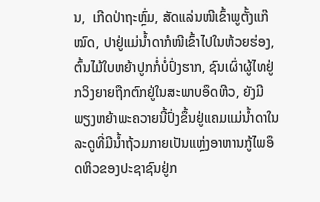ນ,  ເກີດປ່າຖະຫຼົ່ມ, ສັດແລ່ນໜີເຂົ້າພູຕັ້ງແກ໊ໝົດ, ປາຢູ່ແມ່ນ້ຳດາກໍໜີເຂົ້າໄປໃນຫ້ວຍຮ່ອງ, ຕົ້ນໄມ້ໃບຫຍ້າປູກກໍ່ບໍ່ປົ່ງຮາກ, ຊົນເຜົ່າຜູ້ໄທຢູ່ກວິງຍາຍຖືກຕົກຢູ່ໃນສະພາບອຶດຫີວ, ຍັງມີພຽງຫຍ້າພະຄວາຍນີ້ປົ່ງຂຶ້ນຢູ່ແຄມແມ່ນ້ຳດາໃນລະດູທີ່ມີນ້ຳຖ້ວມກາຍເປັນແຫຼ່ງອາຫານກູ້ໄພອຶດຫິວຂອງປະຊາຊົນຢູ່ກ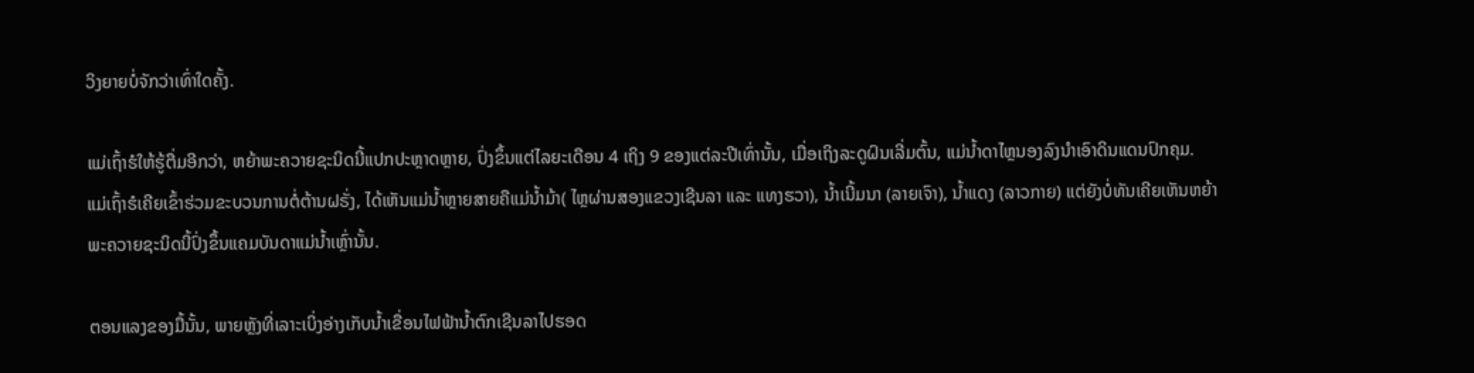ວິງຍາຍບໍ່ຈັກວ່າເທົ່າໃດຄັ້ງ.

ແມ່ເຖົ້າຮໍໃຫ້ຮູ້ຕື່ມອີກວ່າ, ຫຍ້າພະຄວາຍຊະນິດນີ້ແປກປະຫຼາດຫຼາຍ, ປົ່ງຂຶ້ນແຕ່ໄລຍະເດືອນ 4 ເຖິງ 9 ຂອງແຕ່ລະປີເທົ່ານັ້ນ, ເມື່ອເຖິງລະດູຝົນເລີ່ມຕົ້ນ, ແມ່ນ້ຳດາໄຫຼນອງລົງນຳເອົາດິນແດນປົກຄຸມ. ແມ່ເຖົ້າຮໍເຄີຍເຂົ້າຮ່ວມຂະບວນການຕໍ່ຕ້ານຝຣັ່ງ, ໄດ້ເຫັນແມ່ນ້ຳຫຼາຍສາຍຄືແມ່ນ້ຳມ້າ( ໄຫຼຜ່ານສອງແຂວງເຊີນລາ ແລະ ແທງຮວາ), ນ້ຳເນີ້ມນາ (ລາຍເຈົາ), ນ້ຳແດງ (ລາວກາຍ) ແຕ່ຍັງບໍ່ທັນເຄີຍເຫັນຫຍ້າພະຄວາຍຊະນິດນີ້ປົ່ງຂຶ້ນແຄມບັນດາແມ່ນ້ຳເຫຼົ່ານັ້ນ.

ຕອນແລງຂອງມື້ນັ້ນ, ພາຍຫຼັງທີ່ເລາະເບິ່ງອ່າງເກັບນ້ຳເຂື່ອນໄຟຟ້ານ້ຳຕົກເຊີນລາໄປຮອດ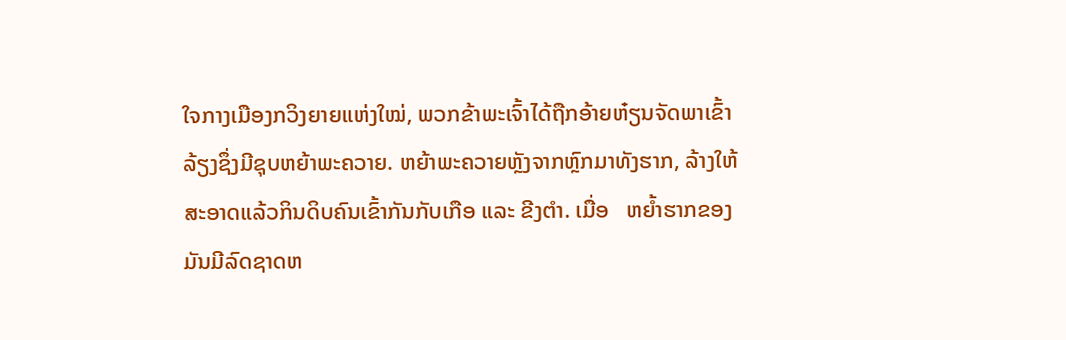ໃຈກາງເມືອງກວິງຍາຍແຫ່ງໃໝ່, ພວກຂ້າພະເຈົ້າໄດ້ຖືກອ້າຍຫ໋ຽນຈັດພາເຂົ້າລ້ຽງຊຶ່ງມີຊຸບຫຍ້າພະຄວາຍ. ຫຍ້າພະຄວາຍຫຼັງຈາກຫຼົກມາທັງຮາກ, ລ້າງໃຫ້ສະອາດແລ້ວກິນດິບຄົນເຂົ້າກັນກັບເກືອ ແລະ ຂີງຕຳ. ເມື່ອ   ຫຍ້ຳຮາກຂອງມັນມີລົດຊາດຫ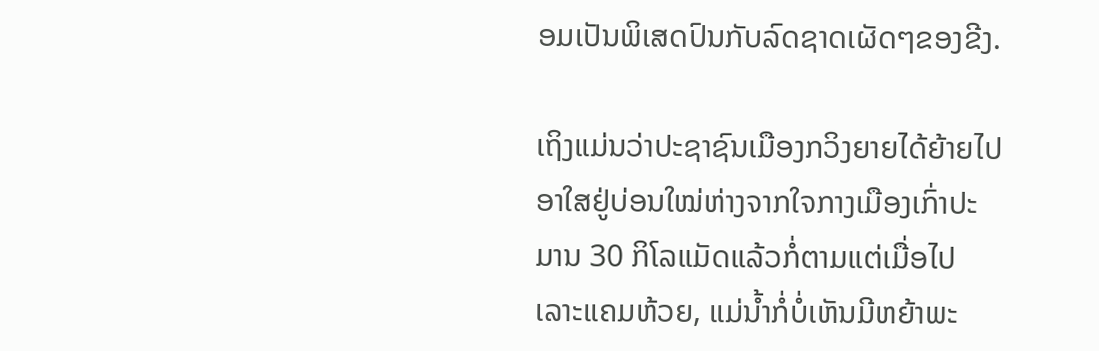ອມເປັນພິເສດປົນກັບລົດຊາດເຜັດໆຂອງຂີງ.

ເຖິງແມ່ນວ່າປະຊາຊົນເມືອງກວິງຍາຍໄດ້ຍ້າຍໄປອາໃສຢູ່ບ່ອນໃໝ່ຫ່າງຈາກໃຈກາງເມືອງເກົ່າປະມານ 30 ກິໂລແມັດແລ້ວກໍ່ຕາມແຕ່ເມື່ອໄປເລາະແຄມຫ້ວຍ, ແມ່ນ້ຳກໍ່ບໍ່ເຫັນມີຫຍ້າພະ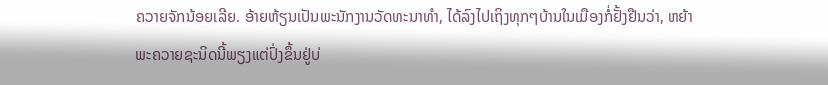ຄວາຍຈັກນ້ອຍເລີຍ. ອ້າຍຫ້ຽນເປັນພະນັກງານວັດທະນາທຳ, ໄດ້ລົງໄປເຖິງທຸກໆບ້ານໃນເມືອງກໍ່ຢັ້ງຢືນວ່າ, ຫຍ້າພະຄວາຍຊະນິດນີ້ພຽງແຕ່ປົ່ງຂຶ້ນຢູ່ບ່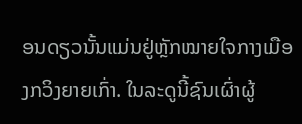ອນດຽວນັ້ນແມ່ນຢູ່ຫຼັກໝາຍໃຈກາງເມືອງກວິງຍາຍເກົ່າ. ໃນລະດູນີ້ຊົນເຜົ່າຜູ້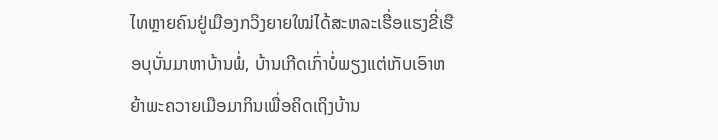ໄທຫຼາຍຄົນຢູ່ເມືອງກວິງຍາຍໃໝ່ໄດ້ສະຫລະເຮື່ອແຮງຂີ່ເຮືອບຸບັ່ນມາຫາບ້ານພໍ່, ບ້ານເກີດເກົ່າບໍ່ພຽງແຕ່ເກັບເອົາຫຍ້າພະຄວາຍເມືອມາກິນເພື່ອຄິດເຖິງບ້ານ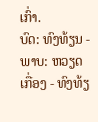ເກົ່າ.
ບົດ: ທົງທ້ຽນ - ພາບ: ຫວຽດເກື່ອງ - ທົງທ້ຽ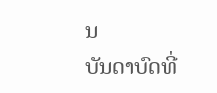ນ
ບັນດາບົດທີ່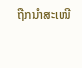ຖືກນຳສະເໜີ